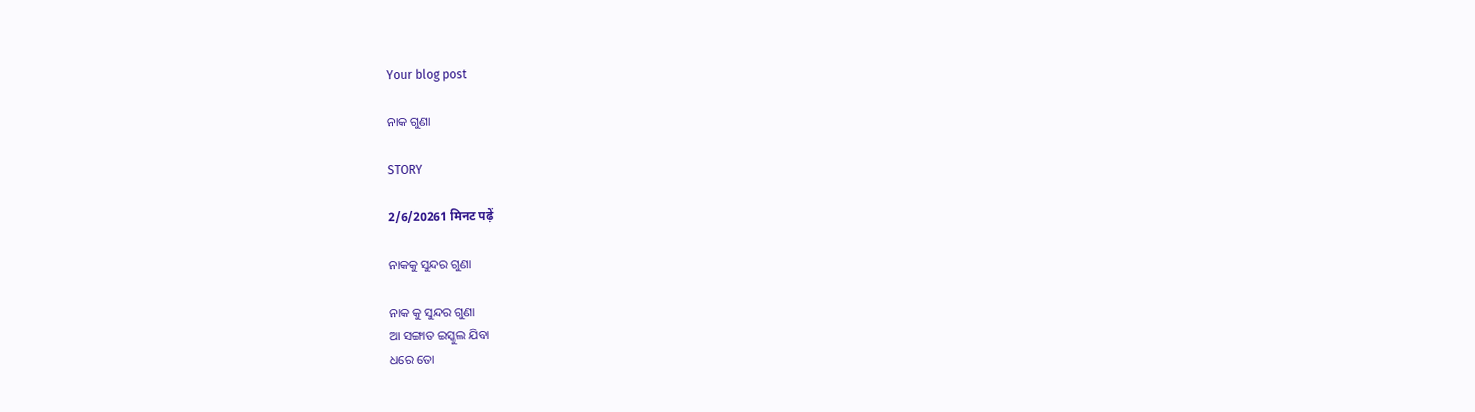Your blog post

ନାକ ଗୁଣା

STORY

2/6/20261 मिनट पढ़ें

ନାକକୁ ସୁନ୍ଦର ଗୁଣା

ନାକ କୁ ସୁନ୍ଦର ଗୁଣା
ଆ ସଙ୍ଗାତ ଇସ୍କୁଲ ଯିବା
ଧରେ ତୋ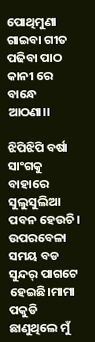ପୋଥିମୁଣା
ଗାଇବା ଗୀତ
ପଢିବା ପାଠ
କାନୀ ରେ ବାନ୍ଧେ ଆଠଣା।।

ଝିପିଝିପି ବର୍ଷା ସାଂଗକୁ ବାହାରେ ସୁଲୁସୁଲିଆ ପବନ ହେଉଚି। ଉପରବେଳା ସମୟ ବଡ ସୁନ୍ଦର୍ ପାଗଟେ ହେଇଛି।ମାମା ପକୁଡି ଛାଣୁଥିଲେ ମୁଁ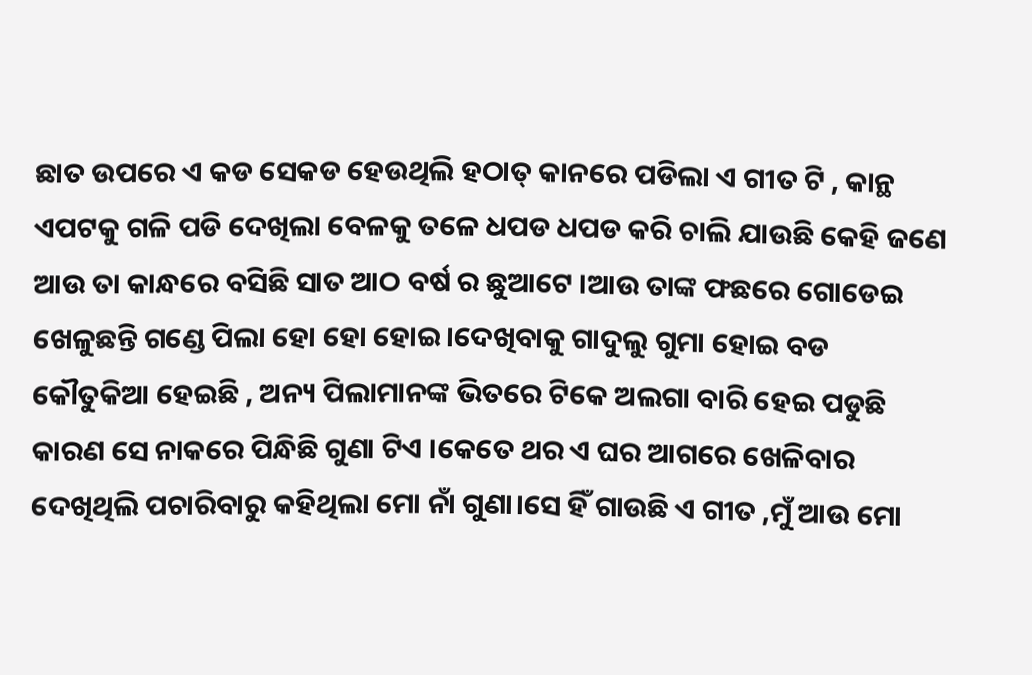ଛାତ ଉପରେ ଏ କଡ ସେକଡ ହେଉଥିଲି ହଠାତ୍ କାନରେ ପଡିଲା ଏ ଗୀତ ଟି , କାନ୍ଥ ଏପଟକୁ ଗଳି ପଡି ଦେଖିଲା ବେଳକୁ ତଳେ ଧପଡ ଧପଡ କରି ଚାଲି ଯାଉଛି କେହି ଜଣେ ଆଉ ତା କାନ୍ଧରେ ବସିଛି ସାତ ଆଠ ବର୍ଷ ର ଛୁଆଟେ ।ଆଉ ତାଙ୍କ ଫଛରେ ଗୋଡେଇ ଖେଳୁଛନ୍ତି ଗଣ୍ଡେ ପିଲା ହୋ ହୋ ହୋଇ।ଦେଖିବାକୁ ଗାଦୁଲୁ ଗୁମା ହୋଇ ବଡ କୌତୁକିଆ ହେଇଛି , ଅନ୍ୟ ପିଲାମାନଙ୍କ ଭିତରେ ଟିକେ ଅଲଗା ବାରି ହେଇ ପଡୁଛି କାରଣ ସେ ନାକରେ ପିନ୍ଧିଛି ଗୁଣା ଟିଏ ।କେତେ ଥର ଏ ଘର ଆଗରେ ଖେଳିବାର ଦେଖିଥିଲି ପଚାରିବାରୁ କହିଥିଲା ମୋ ନାଁ ଗୁଣା।ସେ ହିଁ ଗାଉଛି ଏ ଗୀତ ,ମୁଁ ଆଉ ମୋ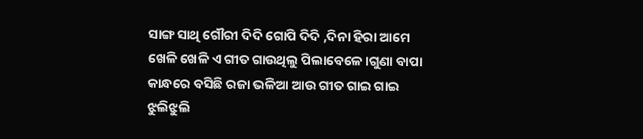ସାଙ୍ଗ ସାଥି ଗୌରୀ ଦିଦି ଗୋପି ଦିଦି ,ଦିନା ହିରା ଆମେ ଖେଳି ଖେଳି ଏ ଗୀତ ଗାଉଥିଲୁ ପିଲାବେଳେ ।ଗୁଣା ବାପା କାନ୍ଧରେ ବସିଛି ରଜା ଭଳିଆ ଆଉ ଗୀତ ଗାଇ ଗାଇ ଝୁଲିଝୁଲି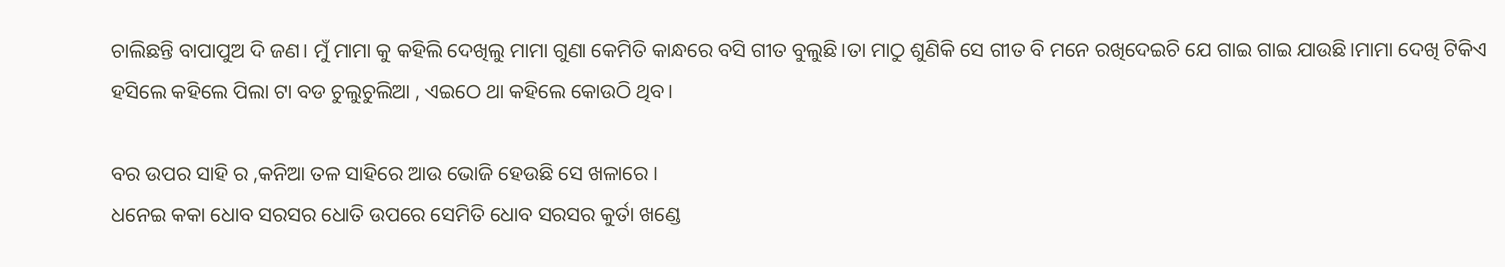ଚାଲିଛନ୍ତି ବାପାପୁଅ ଦି ଜଣ। ମୁଁ ମାମା କୁ କହିଲି ଦେଖିଲୁ ମାମା ଗୁଣା କେମିତି କାନ୍ଧରେ ବସି ଗୀତ ବୁଲୁଛି।ତା ମାଠୁ ଶୁଣିକି ସେ ଗୀତ ବି ମନେ ରଖିଦେଇଚି ଯେ ଗାଇ ଗାଇ ଯାଉଛି।ମାମା ଦେଖି ଟିକିଏ ହସିଲେ କହିଲେ ପିଲା ଟା ବଡ ଚୁଲୁଚୁଲିଆ , ଏଇଠେ ଥା କହିଲେ କୋଉଠି ଥିବ।

ବର ଉପର ସାହି ର ,କନିଆ ତଳ ସାହିରେ ଆଉ ଭୋଜି ହେଉଛି ସେ ଖଳାରେ ।
ଧନେଇ କକା ଧୋବ ସରସର ଧୋତି ଉପରେ ସେମିତି ଧୋବ ସରସର କୁର୍ତା ଖଣ୍ଡେ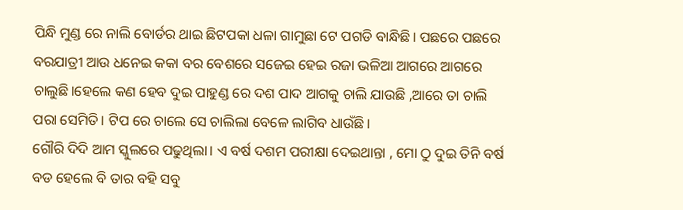ପିନ୍ଧି ମୁଣ୍ଡ ରେ ନାଲି ବୋର୍ଡର ଥାଇ ଛିଟପକା ଧଳା ଗାମୁଛା ଟେ ପଗଡି ବାନ୍ଧିଛି। ପଛରେ ପଛରେ ବରଯାତ୍ରୀ ଆଉ ଧନେଇ କକା ବର ବେଶରେ ସଜେଇ ହେଇ ରଜା ଭଳିଆ ଆଗରେ ଆଗରେ ଚାଲୁଛି।‌ହେଲେ କଣ ହେବ ଦୁଇ ପାହୁଣ୍ଡ ରେ ଦଶ ପାଦ ଆଗକୁ ଚାଲି ଯାଉଛି ,ଆରେ ତା ଚାଲି ପରା ସେମିତି। ଟିପ ରେ ଚାଲେ ସେ ଚାଲିଲା ବେଳେ ଲାଗିବ ଧାଉଁଛି।
ଗୌରି ଦିଦି ଆମ ସ୍କୁଲରେ ପଢୁଥିଲା। ଏ ବର୍ଷ ଦଶମ ପରୀକ୍ଷା ଦେଇଥାନ୍ତା , ମୋ ଠୁ ଦୁଇ ତିନି ବର୍ଷ ବଡ ହେଲେ ବି ତାର ବହି ସବୁ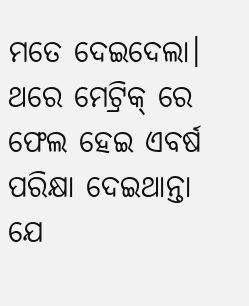ମତେ ଦେଇଦେଲା।‌ ଥରେ ମେଟ୍ରିକ୍ ରେ ଫେଲ ହେଇ ଏବର୍ଷ ପରିକ୍ଷା ଦେଇଥାନ୍ତା ଯେ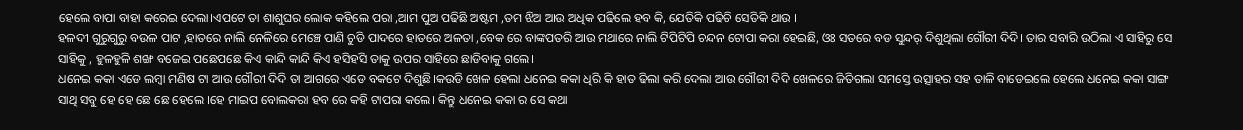ହେଲେ ବାପା ବାହା କରେଇ ଦେଲା।ଏପଟେ ତା ଶାଶୁଘର ଲୋକ କହିଲେ ପରା ,ଆମ ପୁଅ ପଢିଛି ଅଷ୍ଟମ ,ତମ ଝିଅ ଆଉ ଅଧିକ ପଢିଲେ ହବ କି, ଯେତିକି ପଢିଚି ସେତିକି ଥାଉ ।
ହଳଦୀ ଗୁରୁଗୁରୁ ବଉଳ ପାଟ ,ହାତରେ ନାଲି ନେଳିରେ ମେଞ୍ଚେ ପାଣି ଚୁଡି ପାଦରେ ହାତରେ ଅଳତା ,ବେକ ରେ ବାଙ୍କପତରି ଆଉ ମଥାରେ ନାଲି ଟିପିଟିପି ଚନ୍ଦନ ଟୋପା କରା ହେଇଛି, ଓଃ ସତରେ ବଡ ସୁନ୍ଦର୍ ଦିଶୁଥିଲା ଗୌରୀ ଦିଦି। ତାର ସବାରି ଉଠିଲା ଏ ସାହିରୁ ସେ ସାହିକୁ , ହୁଳହୁଳି ଶଙ୍ଖ ବଜେଇ ପଛେପଛେ କିଏ କାନ୍ଦି କାନ୍ଦି କିଏ ହସିହସି ତାକୁ ଉପର ସାହିରେ ଛାଡିବାକୁ ଗଲେ।
ଧନେଇ କକା ଏଡେ ଲମ୍ବା ମଣିଷ ଟା ଆଉ ଗୌରୀ ଦିଦି ତା ଆଗରେ ଏଡେ ବକଟେ ଦିଶୁଛି।କଉଡି ଖେଳ ହେଲା ଧନେଇ କକା ଧିରି କି ହାତ ଢିଲା କରି ଦେଲା ଆଉ ଗୌରୀ ଦିଦି ଖେଳରେ ଜିତିଗଲା ସମସ୍ତେ ଉତ୍ସାହର ସହ ତାଳି ବାଡେଇଲେ ହେଲେ ଧନେଇ କକା ସାଙ୍ଗ ସାଥି ସବୁ ହେ ହେ ଛେ ଛେ ହେଲେ ।ହେ ମାଇପ ବୋଲକରା ହବ ରେ କହି ଟାପରା କଲେ। କିନ୍ତୁ ଧନେଇ କକା ର ସେ କଥା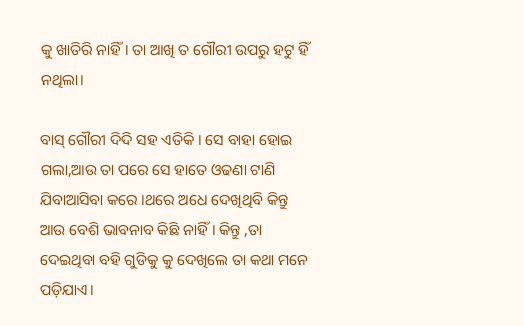କୁ ଖାତିରି ନାହିଁ। ତା ଆଖି ତ ଗୌରୀ ଉପରୁ ହଟୁ ହିଁ ନଥିଲା।

ବାସ୍ ଗୌରୀ ଦିଦି ସହ‌ ଏତିକି । ସେ ବାହା ହୋଇ ଗଲା‌,ଆଉ ତା ପରେ ସେ ହାତେ ଓଢଣା ଟାଣି ଯିବାଆସିବା କରେ ।ଥରେ ଅଧେ ଦେଖିଥିବି କିନ୍ତୁ ଆଉ ବେଶି ଭାବନାବ କିଛି ନାହିଁ। କିନ୍ତୁ ,ତା ଦେଇଥିବା ବହି ଗୁଡିକୁ କୁ ଦେଖିଲେ ତା କଥା ମନେ ପଡ଼ିଯାଏ।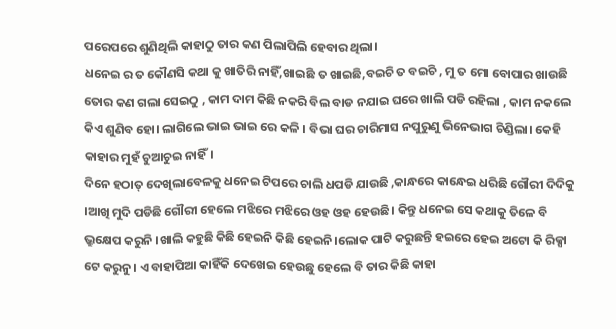ପରେପରେ ଶୁଣିଥିଲି କାହାଠୁ ତାର କଣ ପିଲାପିଲି ହେବାର ଥିଲା।
ଧନେଇ ର ତ କୌଣସି କଥା କୁ ଖାତିରି ନାହିଁ,ଖାଇଛି ତ ଖାଇଛି,ବଇଚି ତ ବଇଚି , ମୁ ତ ମୋ ବୋପାର ଖାଉଛି ତୋର କଣ ଗଲା ସେଇଠୁ , କାମ ଦାମ କିଛି ନକରି ବିଲ ବାଡ ନଯାଇ ଘରେ ଖାଲି ପଡି ରହିଲା , କାମ ନକଲେ କିଏ ଶୁଣିବ ହୋ। ଲାଗିଲେ ଭାଇ ଭାଇ ରେ କଳି । ବିଭା ଘର ଚାରିମାସ ନପୁରୁଣୁ ଭିନେଭାଗ ଚିଣ୍ଡିଲା। କେହି କାହାର ମୁହଁ ଚୁଆଚୁଇ ନାହିଁ।
ଦିନେ ହଠାତ୍ ଦେଖିଲାବେଳକୁ ଧନେଇ ଟିପରେ ଚାଲି ଧପଡି ଯାଉଛି ‌,କାନ୍ଧରେ କାନ୍ଧେଇ ଧରିଛି ଗୌରୀ ଦିଦିକୁ ।ଆଖି ମୁଦି ପଡିଛି ଗୌରୀ ହେଲେ ମଝିରେ ମଝିରେ ଓହ ଓହ ହେଉଛି। କିନ୍ତୁ ଧନେଇ ସେ କଥାକୁ ତିଳେ ବି ଭ୍ରୁକ୍ଷେପ କରୁନି ।ଖାଲି କହୁଛି କିଛି ହେଇନି କିଛି ହେଇନି।ଲୋକ ପାଟି କରୁଛନ୍ତି ହଇରେ ହେଇ ଅଟୋ କି ରିକ୍ସା ଟେ କରୁନୁ। ଏ ବାହାପିଆ କାହିଁକି ଦେଖେଇ ହେଉଛୁ ହେଲେ ବି ତାର କିଛି କାହା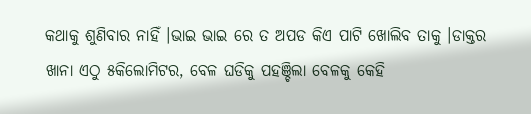କଥାକୁ ଶୁଣିବାର ନାହିଁ ।ଭାଇ ଭାଇ ରେ ତ ଅପଡ କିଏ ପାଟି ଖୋଲିବ ତାକୁ ।ଡାକ୍ତର ଖାନା ଏଠୁ ୫କିଲୋମିଟର, ବେଳ ଘଡିକୁ ପହଞ୍ଚିଲା ବେଳକୁ କେହି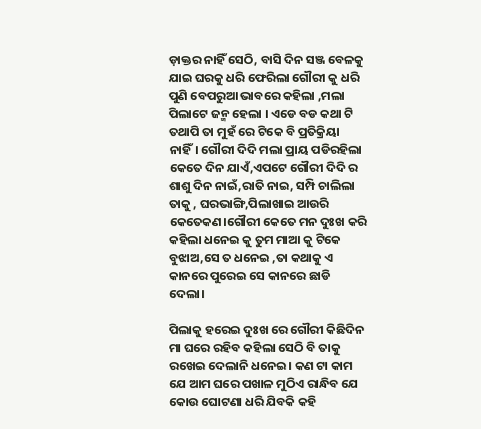ଡ଼ାକ୍ତର ନାହିଁ ସେଠି, ବାସି ଦିନ ସଞ୍ଜ ବେଳକୁ ଯାଇ ଘରକୁ ଧରି ଫେରିଲା ଗୌରୀ କୁ ଧରି ପୁଣି ବେପରୁଆ ଭାବରେ କହିଲା ,ମଲା ପିଲାଟେ ଜନ୍ମ ହେଲା । ଏଡେ ବଡ କଥା ଟି ତଥାପି ତା ମୁହଁ ରେ ଟିକେ ବି ପ୍ରତିକ୍ରିୟା ନାହିଁ। ଗୌରୀ ଦିଦି ମଲା ପ୍ରାୟ ପଡିରହିଲା କେତେ ଦିନ ଯାଏଁ,ଏପଟେ ଗୌରୀ ଦିଦି ର ଶାଶୁ ଦିନ ନାଇଁ,ରାତି ନାଇ, ସମ୍ପି ଚାଲିଲା ତାକୁ , ଘରଭାଙ୍ଗି,ପିଲାଖାଇ ଆଉରି କେତେକଣ।ଗୌରୀ କେତେ ମନ ଦୁଃଖ କରି କହିଲା ଧନେଇ କୁ ତୁମ ମାଆ କୁ ଟିକେ ବୁଝାଅ,ସେ ତ ଧନେଇ ,ତା କଥାକୁ ଏ କାନରେ ପୁରେଇ ସେ କାନରେ ଛାଡି ଦେଲା।

ପିଲାକୁ ହରେଇ ଦୁଃଖ ରେ ଗୌରୀ କିଛିଦିନ ମା ଘରେ ରହିବ କହିଲା ସେଠି ବି ତାକୁ ରଖେଇ ଦେଲାନି ଧନେଇ। କଣ ଟା କାମ ଯେ ଆମ ଘରେ ପଖାଳ ମୁଠିଏ ରାନ୍ଧିବ ଯେ କୋଉ ଘୋଟଣା ଧରି ଯିବକି କହି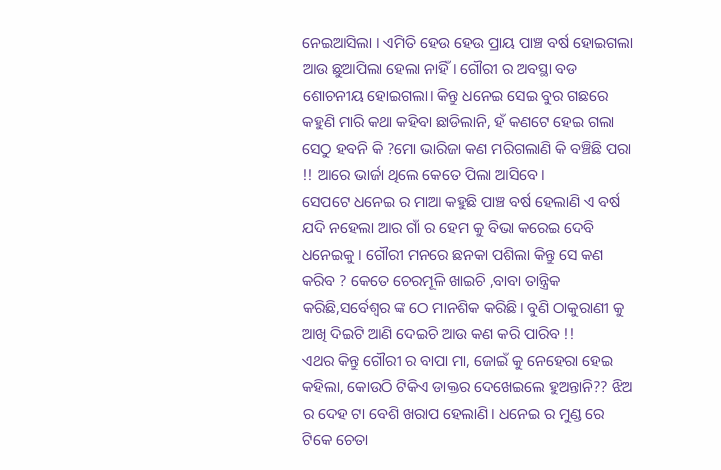ନେଇଆସିଲା । ଏମିତି ହେଉ ହେଉ ପ୍ରାୟ ପାଞ୍ଚ ବର୍ଷ ହୋଇଗଲା ଆଉ ଛୁଆପିଲା ହେଲା ନାହିଁ। ଗୌରୀ ର ଅବସ୍ଥା ବଡ ଶୋଚନୀୟ ହୋଇଗଲା। କିନ୍ତୁ ଧନେଇ ସେଇ ବୁର ଗଛରେ କହୁଣି ମାରି କଥା କହିବା ଛାଡିଲାନି, ହଁ କଣଟେ ହେଇ ଗଲା ସେଠୁ ହବନି କି ?ମୋ ଭାରିଜା କଣ ମରିଗଲାଣି କି ବଞ୍ଚିଛି ପରା !! ଆରେ ଭାର୍ଜା ଥିଲେ କେତେ ପିଲା ଆସିବେ।
ସେପଟେ ଧନେଇ ର ମାଆ କହୁଛି ପାଞ୍ଚ ବର୍ଷ ହେଲାଣି ଏ ବର୍ଷ ଯଦି ନହେଲା ଆର ଗାଁ ର ହେମ କୁ ବିଭା କରେଇ ଦେବି ଧନେଇକୁ । ଗୌରୀ ମନରେ ଛନକା ପଶିଲା କିନ୍ତୁ ସେ କଣ କରିବ ? କେତେ ଚେରମୂଳି ଖାଇଚି ,ବାବା ତାନ୍ତ୍ରିକ କରିଛି,ସର୍ବେଶ୍ଵର ଙ୍କ ଠେ ମାନଶିକ କରିଛି‌। ବୁଣି ଠାକୁରାଣୀ କୁ ଆଖି ଦିଇଟି ଆଣି ଦେଇଚି ଆଉ କଣ କରି ପାରିବ !!
ଏଥର କିନ୍ତୁ ଗୌରୀ ର ବାପା ମା, ଜୋଇଁ କୁ ନେହେରା ହେଇ କହିଲା, କୋଉଠି ଟିକିଏ ଡାକ୍ତର ଦେଖେଇଲେ ହୁଅନ୍ତାନି?? ଝିଅ ର ଦେହ ଟା ବେଶି ଖରାପ ହେଲାଣି। ଧନେଇ ର ମୁଣ୍ଡ ରେ ଟିକେ ଚେତା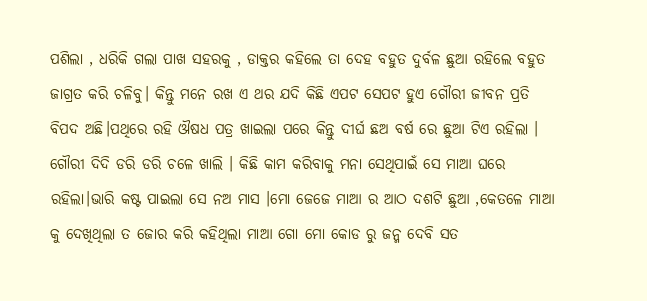ପଶିଲା , ଧରିକି ଗଲା ପାଖ ସହରକୁ , ଡାକ୍ତର କହିଲେ ତା ଦେହ ବହୁତ ଦୁର୍ବଳ ଛୁଆ ରହିଲେ ବହୁତ ଜାଗ୍ରତ କରି ଚଳିବୁ। କିନ୍ତୁ ମନେ ରଖ ଏ ଥର ଯଦି କିଛି ଏପଟ ସେପଟ ହୁଏ ଗୌରୀ ଜୀବନ ପ୍ରତି ବିପଦ ଅଛି।ପଥିରେ ରହି ଔଷଧ ପତ୍ର ଖାଇଲା ପରେ କିନ୍ତୁ ଦୀର୍ଘ ଛଅ ବର୍ଷ ରେ ଛୁଆ ଟିଏ ରହିଲା । ଗୌରୀ ଦିଦି ଡରି ଡରି ଚଳେ ଖାଲି । କିଛି କାମ କରିବାକୁ ମନା ସେଥିପାଇଁ ସେ ମାଆ ଘରେ ରହିଲା।ଭାରି କଷ୍ଟ ପାଇଲା ସେ ନଅ ମାସ ‌।ମୋ ଜେଜେ ମାଆ ର ଆଠ ଦଶଟି ଛୁଆ ,କେତଳେ ମାଆ କୁ ଦେଖିଥିଲା ତ ଜୋର କରି‌ କହିଥିଲା ମାଆ ଗୋ ମୋ କୋଡ ରୁ ଜନ୍ମ ଦେବି ସତ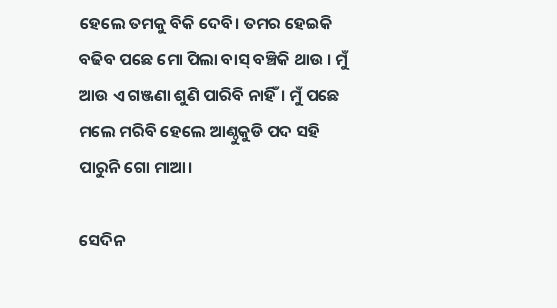ହେଲେ ତମକୁ ବିକି ଦେବି। ତମର ହେଇକି ବଢିବ ପଛେ ମୋ ପିଲା ବାସ୍ ବଞ୍ଚିକି ଥାଉ । ମୁଁ ଆଉ ଏ ଗଞ୍ଜଣା ଶୁଣି ପାରିବି ନାହିଁ। ମୁଁ ପଛେ ମଲେ ମରିବି ହେଲେ ଆଣ୍ଠୁକୁଡି ପଦ ସହି ପାରୁନି ଗୋ ମାଆ।

ସେଦିନ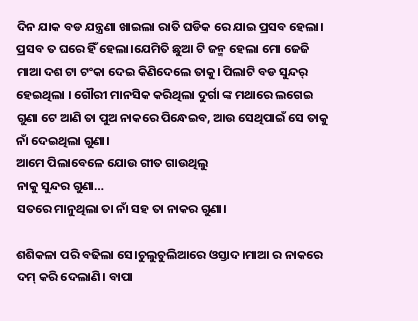ଦିନ ଯାକ ବଡ ଯନ୍ତ୍ରଣା ଖାଇଲା ରାତି ଘଡିକ ରେ ଯାଇ ପ୍ରସବ ହେଲା। ପ୍ରସବ ତ ଘରେ ହିଁ ହେଲା।ଯେମିତି ଛୁଆ ଟି ଜନ୍ମ ହେଲା ମୋ ଜେଜି ମାଆ ଦଶ ଟା ଟଂକା ଦେଇ କିଣିଦେଲେ ତାକୁ। ପିଲାଟି ବଡ ସୁନ୍ଦର୍ ହେଇଥିଲା । ଗୌରୀ ମାନସିକ କରିଥିଲା ଦୁର୍ଗା ଙ୍କ ମଥାରେ ଲଗେଇ ଗୁଣା ଟେ ଆଣି ତା ପୁଅ ନାକରେ ପିନ୍ଧେଇବ, ଆଉ ସେଥିପାଇଁ ସେ ତାକୁ ନାଁ ଦେଇଥିଲା ଗୁଣା।
ଆମେ ପିଲାବେଳେ ଯୋଉ ଗୀତ ଗାଉଥିଲୁ
ନାକୁ ସୁନ୍ଦର ଗୁଣା…
ସତରେ ମାନୁଥିଲା ତା ନାଁ ସହ ତା ନାକର ଗୁଣା।

ଶଶିକଳା ପରି ବଢିଲା ସେ।ଚୁଲୁଚୁଲିଆରେ ଓସ୍ତାଦ।ମାଆ ର‌ ନାକରେ ଦମ୍ କରି ଦେଲାଣି। ବାପା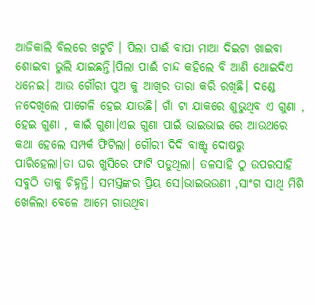ଆଜିକାଲି ବିଲରେ ଖଟୁଚି । ପିଲା ପାଈଁ ବାପା ମାଆ ଦିଇଟା ଖାଇବା ଶୋଇବା ଭୁଲି ଯାଇଛନ୍ତି।ପିଲା ପାଈଁ ଚାନ୍ଦ କହିଲେ ବି ଆଣି ଥୋଇଦିଏ ଧନେଇ। ଆଉ ଗୌରୀ ପୁଅ କୁ ଆଖିର ତାରା କରି ରଖିଛି। ଦଣ୍ଡେ ନଦେଖିଲେ ପାଗେଳି ହେଇ ଯାଉଛି। ଗାଁ ଟା ଯାକରେ ଶୁଭୁଥିବ ଏ ଗୁଣା , ହେଇ ଗୁଣା , କାଇଁ ଗୁଣା।ଏଇ ଗୁଣା ପାଇଁ ଭାଇଭାଇ ରେ ଆଉଥରେ କଥା ହେଲେ ସମ୍ପର୍କ ଫିଟିଲା। ଗୌରୀ ଦିଦି ବାଞ୍ଜ୍ଝ ଦୋଷରୁ ପାରିହେଲା।ତା ଘର ଖୁସିରେ ଫାଟି ପଡୁଥିଲା। ତଳସାହି ଠୁ ଉପରସାହି ସବୁଠି ତାକୁ ଚିହ୍ନନ୍ତି। ସମସ୍ତଙ୍କର ପ୍ରିୟ ସେ।ଭାଇଭଉଣୀ ,ସାଂଗ ସାଥି ମିଶି ଖେଳିଲା ବେଳେ ଆମେ ଗାଉଥିବା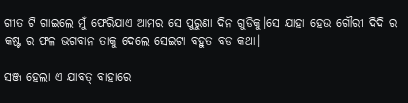ଗୀତ ଟି ଗାଇଲେ ମୁଁ ଫେରିଯାଏ ଆମର ସେ ପୁରୁଣା ଦିନ ଗୁଡିକୁ।ସେ ଯାହା ହେଉ ଗୌରୀ ଦିଦି ର କଷ୍ଟ ର ଫଳ ଭଗବାନ ତାକୁ ଦେଲେ ସେଇଟା ବହୁତ ବଡ କଥା।

ସଞ୍ଜ ହେଲା ଏ ଯାବତ୍ ବାହାରେ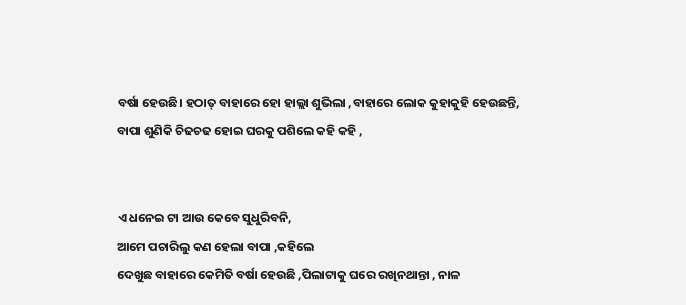ବର୍ଷା ହେଉଛି। ହଠାତ୍ ବାହାରେ ହୋ ହାଲ୍ଲା ଶୁଭିଲା ,ବାହାରେ ଲୋକ କୁହାକୁହି ହେଉଛନ୍ତି, ବାପା ଶୁଣିକି ଚିଢଚଢ ହୋଇ ଘରକୁ ପଶିଲେ କହି କହି ,


ଏ ଧନେଇ ଟା ଆଉ କେବେ ସୁଧୁରିବନି,
ଆମେ ପଚାରିଲୁ କଣ ହେଲା ବାପା ,କହିଲେ
ଦେଖୁଛ ବାହାରେ କେମିତି ବର୍ଷା ହେଉଛି ,ପିଲାଟାକୁ ଘରେ ରଖିନଥାନ୍ତା , ନାଳ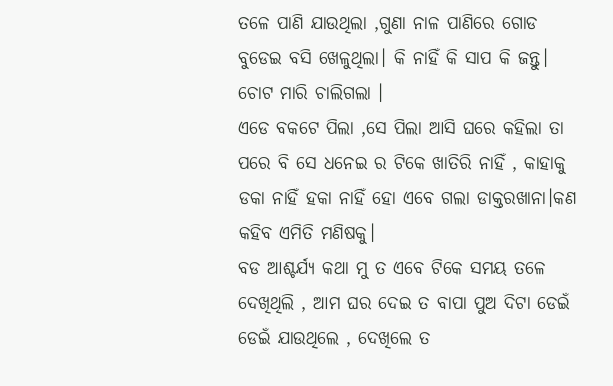ତଳେ ପାଣି ଯାଉଥିଲା ,ଗୁଣା ନାଳ ପାଣିରେ ଗୋଡ ବୁଡେଇ ବସି ଖେଳୁଥିଲା। କି ନାହିଁ କି ସାପ କି ଜନ୍ତୁ। ଚୋଟ ମାରି ଚାଲିଗଲା ।
ଏଡେ ବକଟେ ପିଲା ,ସେ ପିଲା ଆସି ଘରେ କହିଲା ତା ପରେ ବି ସେ ଧନେଇ ର ଟିକେ ଖାତିରି ନାହିଁ , କାହାକୁ ଡକା ନାହିଁ ହକା ନାହିଁ ହୋ ଏବେ ଗଲା ଡାକ୍ତରଖାନା।କଣ କହିବ ଏମିତି ମଣିଷକୁ।
ବଡ ଆଶ୍ଚର୍ଯ୍ୟ କଥା ମୁ ତ ଏବେ ଟିକେ ସମୟ ତଳେ ଦେଖିଥିଲି , ଆମ ଘର ଦେଇ ତ ବାପା ପୁଅ ଦିଟା ଡେଇଁ ଡେଇଁ ଯାଉଥିଲେ , ଦେଖିଲେ ତ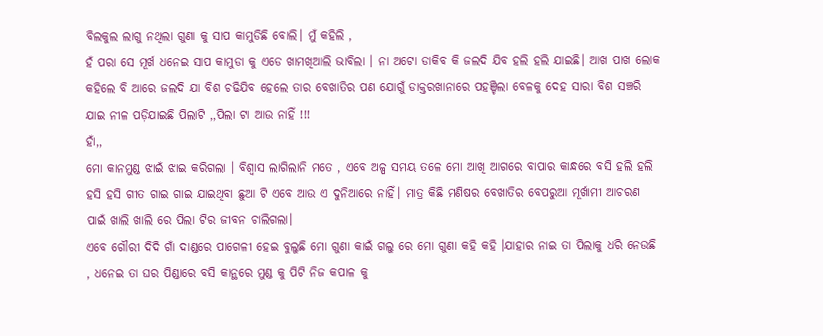ବିଲକୁଲ ଲାଗୁ ନଥିଲା ଗୁଣା କୁ ସାପ କାମୁଡିଛି ବୋଲି। ମୁଁ କହିଲି ,
ହଁ ପରା ସେ ମୂର୍ଖ ଧନେଇ ସାପ କାମୁଡା କୁ ଏଡେ ଖାମଖିଆଲି ଭାବିଲା । ନା ଅଟୋ ଡାକିବ କି ଜଲଦି ଯିବ ହଲି ହଲି ଯାଇଛି। ଆଖ ପାଖ ଲୋକ କହିଲେ ବି ଆରେ ଜଲଦି ଯା ବିଶ ଚଢିଯିବ ହେଲେ ତାର ବେଖାତିର ପଣ ଯୋଗୁଁ ଡାକ୍ତରଖାନାରେ ପହଞ୍ଚିଲା ବେଳକୁ ଦେହ ସାରା ବିଶ ସଞ୍ଚରି ଯାଇ ନୀଳ ପଡ଼ିଯାଇଛି ପିଲାଟି ,,ପିଲା ଟା ଆଉ ନାହିଁ !!!
ହାଁ,,
ମୋ କାନମୁଣ୍ଡ ଝାଇଁ ଝାଇ କରିଗଲା । ବିଶ୍ବାସ ଲାଗିଲାନି ମତେ , ଏବେ ଅଳ୍ପ ସମୟ ତଳେ ମୋ ଆଖି ଆଗରେ ବାପାର କାନ୍ଧରେ ବସି ହଲି ହଲି ହସି ହସି ଗୀତ ଗାଇ ଗାଇ ଯାଇଥିବା ଛୁଆ ଟି ଏବେ ଆଉ ଏ ଦୁନିଆରେ ନାହିଁ। ମାତ୍ର କିଛି ମଣିଷର ବେଖାତିର ବେପରୁଆ ମୂର୍ଖାମୀ ଆଚରଣ ପାଇଁ ଖାଲି ଖାଲି ରେ ପିଲା ଟିର ଜୀବନ ଚାଲିଗଲା।
ଏବେ ଗୌରୀ ଦିଦି ଗାଁ ଦାଣ୍ଡରେ ପାଗେଳୀ ହେଇ ବୁଲୁଛି ମୋ ଗୁଣା କାଇଁ ଗଲୁ ରେ ମୋ ଗୁଣା କହି କହି ।ଯାହାର ନାଇ ତା ପିଲାକୁ ଧରି ନେଉଛି , ଧନେଇ ତା ଘର ପିଣ୍ଡାରେ ବସି କାନ୍ଥରେ ମୁଣ୍ଡ କୁ ପିଟି ନିଜ କପାଳ କୁ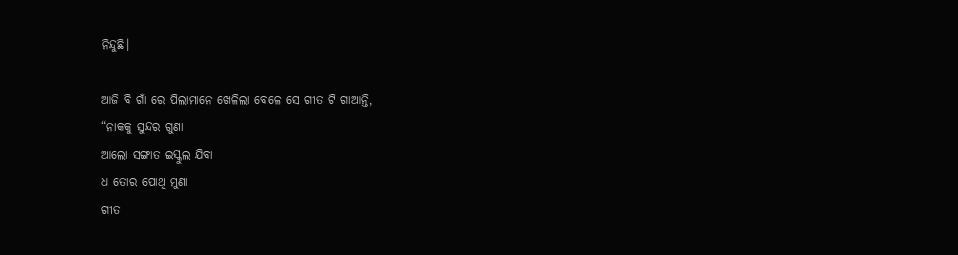ନିନ୍ଦୁଛି।

ଆଜି ବି ଗାଁ ରେ ପିଲାମାନେ ଖେଳିଲା ବେଳେ ସେ ଗୀତ ଟି ଗାଆନ୍ତି,
“ନାକକୁ ସୁନ୍ଦର ଗୁଣା
ଆଲୋ ସଙ୍ଗାତ ଇସ୍କୁଲ ଯିବା
ଧ ତୋର ପୋଥି ମୁଣା
ଗୀତ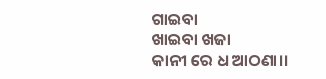ଗାଇବା
ଖାଇବା ଖଜା
କାନୀ ରେ ଧ ଆଠଣା।।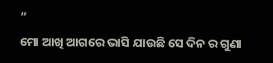“
ମୋ ଆଖି ଆଗରେ ଭାସି ଯାଉଛି ସେ ଦିନ ର ଗୁଣା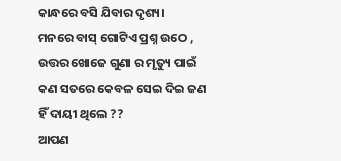କାନ୍ଧରେ ବସି ଯିବାର ଦୃଶ୍ୟ।
ମନରେ ବାସ୍ ଗୋଟିଏ ପ୍ରଶ୍ନ ଉଠେ , ଉତ୍ତର ଖୋଜେ ଗୁଣା ର ମୃତ୍ୟୁ ପାଇଁ କଣ ସତରେ କେବଳ ସେଇ ଦିଇ ଜଣ ହିଁ ଦାୟୀ ଥିଲେ ??
ଆପଣ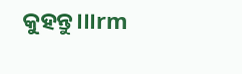କୁହନ୍ତୁ।।।rm